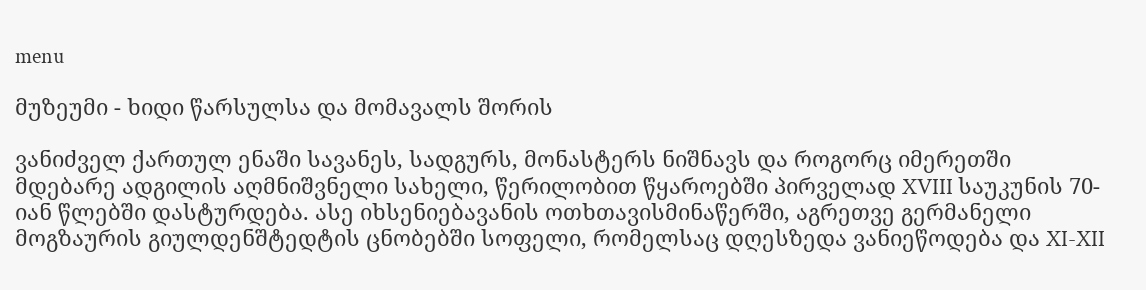menu

მუზეუმი - ხიდი წარსულსა და მომავალს შორის

ვანიძველ ქართულ ენაში სავანეს, სადგურს, მონასტერს ნიშნავს და როგორც იმერეთში მდებარე ადგილის აღმნიშვნელი სახელი, წერილობით წყაროებში პირველად XVIII საუკუნის 70-იან წლებში დასტურდება. ასე იხსენიებავანის ოთხთავისმინაწერში, აგრეთვე გერმანელი მოგზაურის გიულდენშტედტის ცნობებში სოფელი, რომელსაც დღესზედა ვანიეწოდება და XI-XII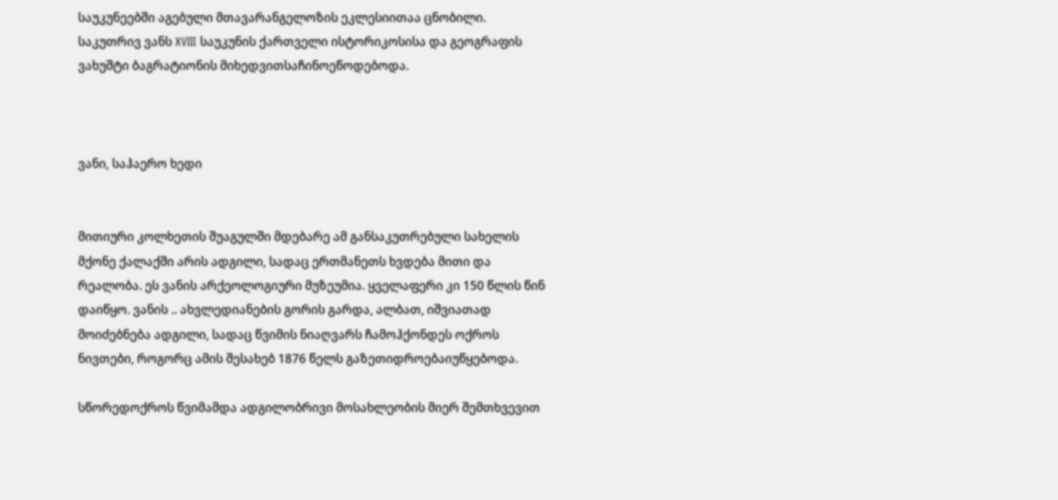საუკუნეებში აგებული მთავარანგელოზის ეკლესიითაა ცნობილი. საკუთრივ ვანს XVIII საუკუნის ქართველი ისტორიკოსისა და გეოგრაფის ვახუშტი ბაგრატიონის მიხედვითსაჩინოეწოდებოდა.



ვანი, საჰაერო ხედი


მითიური კოლხეთის შუაგულში მდებარე ამ განსაკუთრებული სახელის მქონე ქალაქში არის ადგილი, სადაც ერთმანეთს ხვდება მითი და რეალობა. ეს ვანის არქეოლოგიური მუზეუმია. ყველაფერი კი 150 წლის წინ დაიწყო. ვანის .. ახვლედიანების გორის გარდა, ალბათ, იშვიათად მოიძებნება ადგილი, სადაც წვიმის ნიაღვარს ჩამოჰქონდეს ოქროს ნივთები, როგორც ამის შესახებ 1876 წელს გაზეთიდროებაიუწყებოდა.

სწორედოქროს წვიმამდა ადგილობრივი მოსახლეობის მიერ შემთხვევით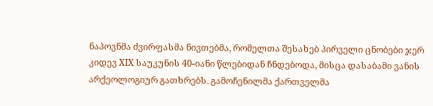ნაპოვნმა ძვირფასმა ნივთებმა, რომელთა შესახებ პირველი ცნობები ჯერ კიდევ XIX საუკუნის 40-იანი წლებიდან ჩნდებოდა, მისცა დასაბამი ვანის არქეოლოგიურ გათხრებს. გამოჩენილმა ქართველმა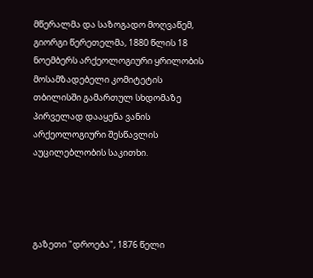მწერალმა და საზოგადო მოღვაწემ, გიორგი წერეთელმა, 1880 წლის 18 ნოემბერს არქეოლოგიური ყრილობის მოსამზადებელი კომიტეტის თბილისში გამართულ სხდომაზე პირველად დააყენა ვანის არქეოლოგიური შესწავლის აუცილებლობის საკითხი.




გაზეთი "დროება", 1876 წელი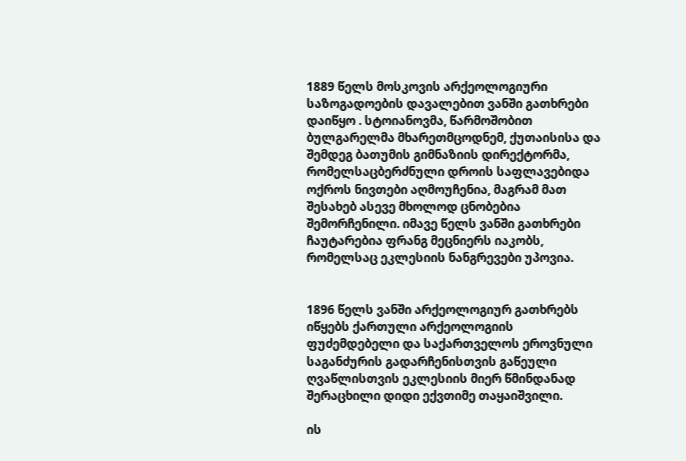1889 წელს მოსკოვის არქეოლოგიური საზოგადოების დავალებით ვანში გათხრები დაიწყო . სტოიანოვმა, წარმოშობით ბულგარელმა მხარეთმცოდნემ, ქუთაისისა და შემდეგ ბათუმის გიმნაზიის დირექტორმა, რომელსაცბერძნული დროის საფლავებიდა ოქროს ნივთები აღმოუჩენია, მაგრამ მათ შესახებ ასევე მხოლოდ ცნობებია შემორჩენილი. იმავე წელს ვანში გათხრები ჩაუტარებია ფრანგ მეცნიერს იაკობს, რომელსაც ეკლესიის ნანგრევები უპოვია.


1896 წელს ვანში არქეოლოგიურ გათხრებს იწყებს ქართული არქეოლოგიის ფუძემდებელი და საქართველოს ეროვნული საგანძურის გადარჩენისთვის გაწეული ღვაწლისთვის ეკლესიის მიერ წმინდანად შერაცხილი დიდი ექვთიმე თაყაიშვილი.

ის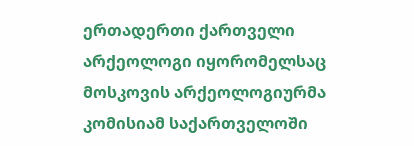ერთადერთი ქართველი არქეოლოგი იყორომელსაც მოსკოვის არქეოლოგიურმა კომისიამ საქართველოში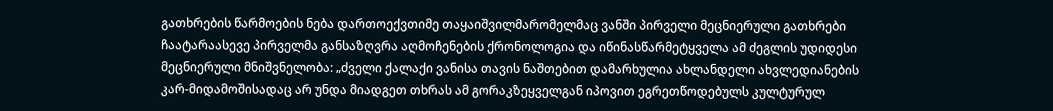გათხრების წარმოების ნება დართოექვთიმე თაყაიშვილმარომელმაც ვანში პირველი მეცნიერული გათხრები ჩაატარაასევე პირველმა განსაზღვრა აღმოჩენების ქრონოლოგია და იწინასწარმეტყველა ამ ძეგლის უდიდესი მეცნიერული მნიშვნელობა: „ძველი ქალაქი ვანისა თავის ნაშთებით დამარხულია ახლანდელი ახვლედიანების კარ-მიდამოშისადაც არ უნდა მიადგეთ თხრას ამ გორაკზეყველგან იპოვით ეგრეთწოდებულს კულტურულ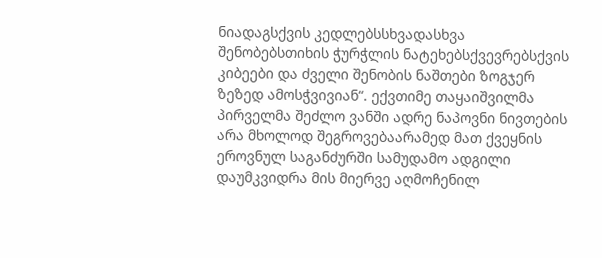ნიადაგსქვის კედლებსსხვადასხვა შენობებსთიხის ჭურჭლის ნატეხებსქვევრებსქვის კიბეები და ძველი შენობის ნაშთები ზოგჯერ ზეზედ ამოსჭვივიან“. ექვთიმე თაყაიშვილმა პირველმა შეძლო ვანში ადრე ნაპოვნი ნივთების არა მხოლოდ შეგროვებაარამედ მათ ქვეყნის ეროვნულ საგანძურში სამუდამო ადგილი დაუმკვიდრა მის მიერვე აღმოჩენილ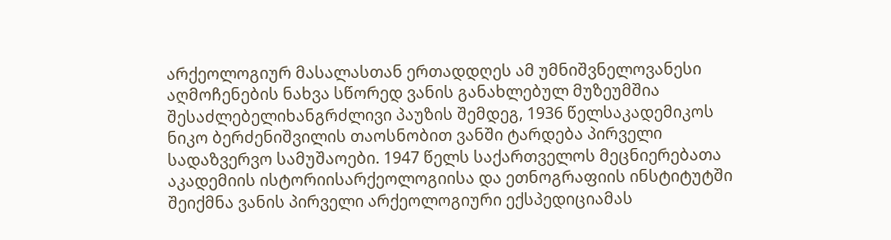არქეოლოგიურ მასალასთან ერთადდღეს ამ უმნიშვნელოვანესი აღმოჩენების ნახვა სწორედ ვანის განახლებულ მუზეუმშია შესაძლებელიხანგრძლივი პაუზის შემდეგ, 1936 წელსაკადემიკოს ნიკო ბერძენიშვილის თაოსნობით ვანში ტარდება პირველი სადაზვერვო სამუშაოები. 1947 წელს საქართველოს მეცნიერებათა აკადემიის ისტორიისარქეოლოგიისა და ეთნოგრაფიის ინსტიტუტში შეიქმნა ვანის პირველი არქეოლოგიური ექსპედიციამას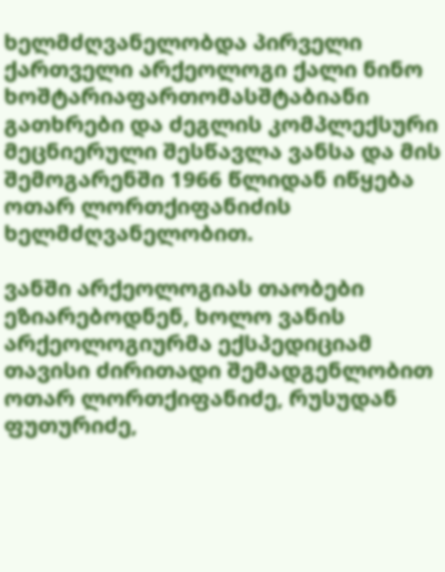ხელმძღვანელობდა პირველი ქართველი არქეოლოგი ქალი ნინო ხოშტარიაფართომასშტაბიანი გათხრები და ძეგლის კომპლექსური მეცნიერული შესწავლა ვანსა და მის შემოგარენში 1966 წლიდან იწყება ოთარ ლორთქიფანიძის ხელმძღვანელობით.

ვანში არქეოლოგიას თაობები ეზიარებოდნენ, ხოლო ვანის არქეოლოგიურმა ექსპედიციამ თავისი ძირითადი შემადგენლობით ოთარ ლორთქიფანიძე, რუსუდან ფუთურიძე,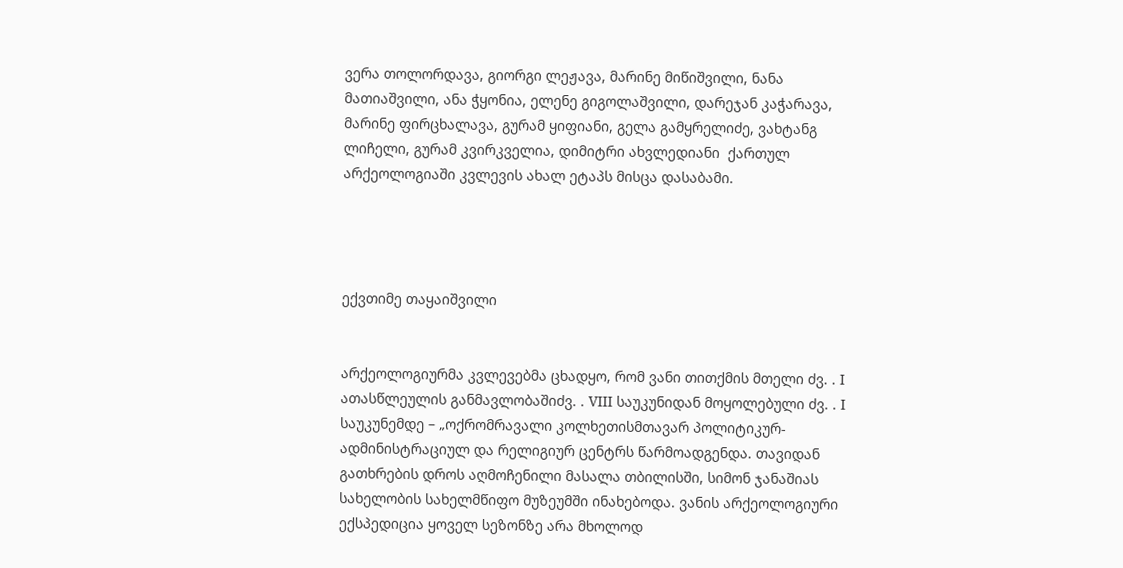ვერა თოლორდავა, გიორგი ლეჟავა, მარინე მიწიშვილი, ნანა მათიაშვილი, ანა ჭყონია, ელენე გიგოლაშვილი, დარეჯან კაჭარავა, მარინე ფირცხალავა, გურამ ყიფიანი, გელა გამყრელიძე, ვახტანგ ლიჩელი, გურამ კვირკველია, დიმიტრი ახვლედიანი  ქართულ არქეოლოგიაში კვლევის ახალ ეტაპს მისცა დასაბამი.




ექვთიმე თაყაიშვილი


არქეოლოგიურმა კვლევებმა ცხადყო, რომ ვანი თითქმის მთელი ძვ. . I ათასწლეულის განმავლობაშიძვ. . VIII საუკუნიდან მოყოლებული ძვ. . I საუკუნემდე – „ოქრომრავალი კოლხეთისმთავარ პოლიტიკურ-ადმინისტრაციულ და რელიგიურ ცენტრს წარმოადგენდა. თავიდან გათხრების დროს აღმოჩენილი მასალა თბილისში, სიმონ ჯანაშიას სახელობის სახელმწიფო მუზეუმში ინახებოდა. ვანის არქეოლოგიური ექსპედიცია ყოველ სეზონზე არა მხოლოდ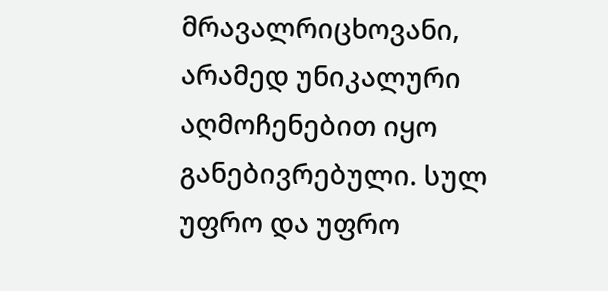მრავალრიცხოვანი, არამედ უნიკალური აღმოჩენებით იყო განებივრებული. სულ უფრო და უფრო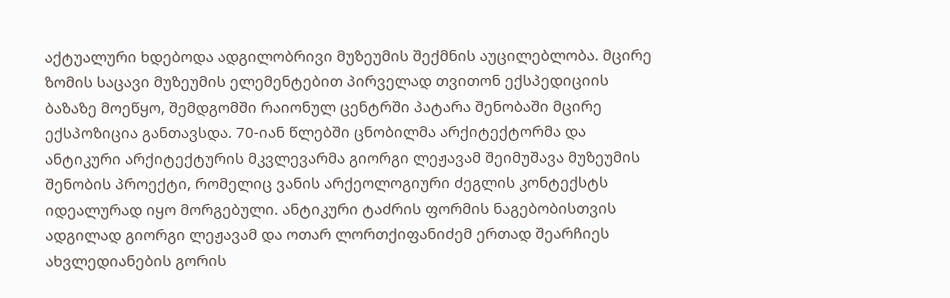აქტუალური ხდებოდა ადგილობრივი მუზეუმის შექმნის აუცილებლობა. მცირე ზომის საცავი მუზეუმის ელემენტებით პირველად თვითონ ექსპედიციის ბაზაზე მოეწყო, შემდგომში რაიონულ ცენტრში პატარა შენობაში მცირე ექსპოზიცია განთავსდა. 70-იან წლებში ცნობილმა არქიტექტორმა და ანტიკური არქიტექტურის მკვლევარმა გიორგი ლეჟავამ შეიმუშავა მუზეუმის შენობის პროექტი, რომელიც ვანის არქეოლოგიური ძეგლის კონტექსტს იდეალურად იყო მორგებული. ანტიკური ტაძრის ფორმის ნაგებობისთვის ადგილად გიორგი ლეჟავამ და ოთარ ლორთქიფანიძემ ერთად შეარჩიეს ახვლედიანების გორის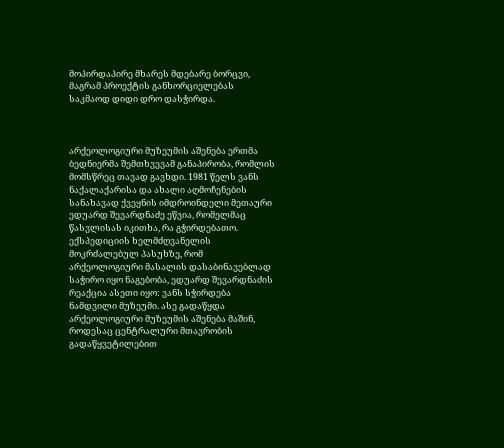მოპირდაპირე მხარეს მდებარე ბორცვი, მაგრამ პროექტის განხორციელებას საკმაოდ დიდი დრო დასჭირდა.



არქეოლოგიური მუზეუმის აშენება ერთმა ბედნიერმა შემთხვევამ განაპირობა, რომლის მომსწრეც თავად გავხდი. 1981 წელს ვანს ნაქალაქარისა და ახალი აღმოჩენების სანახავად ქვეყნის იმდროინდელი მეთაური ედუარდ შევარდნაძე ეწვია, რომელმაც წასვლისას იკითხა, რა გჭირდებათო. ექსპედიციის ხელმძღვანელის მოკრძალებულ პასუხზე, რომ არქეოლოგიური მასალის დასაბინავებლად საჭირო იყო ნაგებობა, ედუარდ შევარდნაძის რეაქცია ასეთი იყო: ვანს სჭირდება ნამდვილი მუზეუმი. ასე გადაწყდა არქეოლოგიური მუზეუმის აშენება მაშინ, როდესაც ცენტრალური მთავრობის გადაწყვეტილებით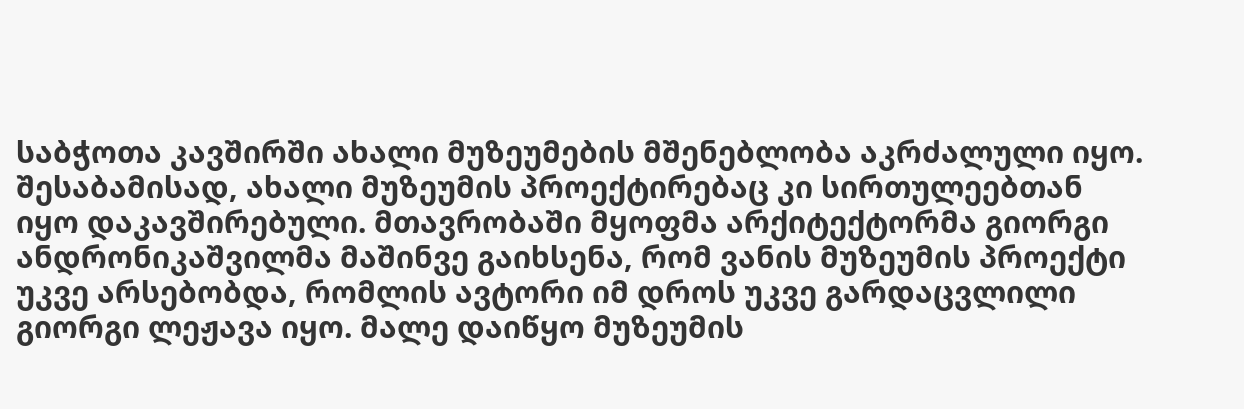საბჭოთა კავშირში ახალი მუზეუმების მშენებლობა აკრძალული იყო. შესაბამისად, ახალი მუზეუმის პროექტირებაც კი სირთულეებთან იყო დაკავშირებული. მთავრობაში მყოფმა არქიტექტორმა გიორგი ანდრონიკაშვილმა მაშინვე გაიხსენა, რომ ვანის მუზეუმის პროექტი უკვე არსებობდა, რომლის ავტორი იმ დროს უკვე გარდაცვლილი გიორგი ლეჟავა იყო. მალე დაიწყო მუზეუმის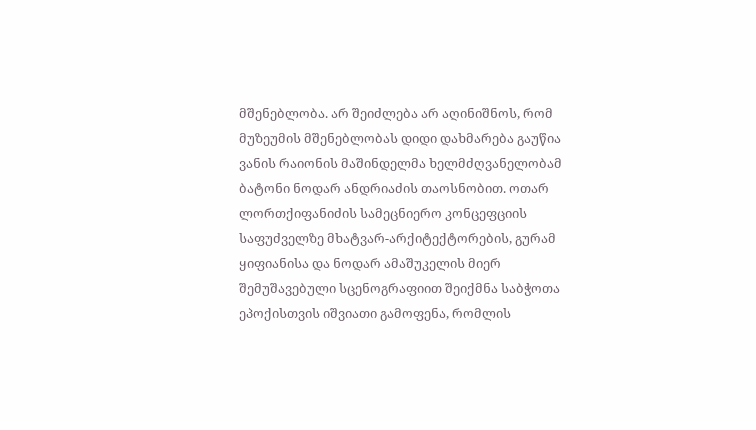მშენებლობა. არ შეიძლება არ აღინიშნოს, რომ მუზეუმის მშენებლობას დიდი დახმარება გაუწია ვანის რაიონის მაშინდელმა ხელმძღვანელობამ ბატონი ნოდარ ანდრიაძის თაოსნობით. ოთარ ლორთქიფანიძის სამეცნიერო კონცეფციის საფუძველზე მხატვარ-არქიტექტორების, გურამ ყიფიანისა და ნოდარ ამაშუკელის მიერ შემუშავებული სცენოგრაფიით შეიქმნა საბჭოთა ეპოქისთვის იშვიათი გამოფენა, რომლის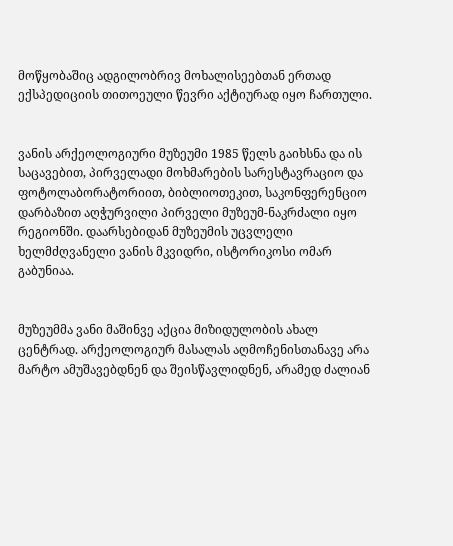მოწყობაშიც ადგილობრივ მოხალისეებთან ერთად ექსპედიციის თითოეული წევრი აქტიურად იყო ჩართული.


ვანის არქეოლოგიური მუზეუმი 1985 წელს გაიხსნა და ის საცავებით, პირველადი მოხმარების სარესტავრაციო და ფოტოლაბორატორიით, ბიბლიოთეკით, საკონფერენციო დარბაზით აღჭურვილი პირველი მუზეუმ-ნაკრძალი იყო რეგიონში. დაარსებიდან მუზეუმის უცვლელი ხელმძღვანელი ვანის მკვიდრი, ისტორიკოსი ომარ გაბუნიაა.


მუზეუმმა ვანი მაშინვე აქცია მიზიდულობის ახალ ცენტრად. არქეოლოგიურ მასალას აღმოჩენისთანავე არა მარტო ამუშავებდნენ და შეისწავლიდნენ, არამედ ძალიან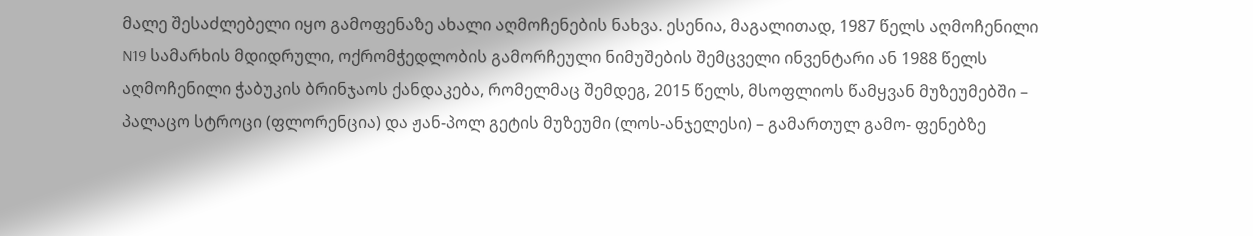მალე შესაძლებელი იყო გამოფენაზე ახალი აღმოჩენების ნახვა. ესენია, მაგალითად, 1987 წელს აღმოჩენილი N19 სამარხის მდიდრული, ოქრომჭედლობის გამორჩეული ნიმუშების შემცველი ინვენტარი ან 1988 წელს აღმოჩენილი ჭაბუკის ბრინჯაოს ქანდაკება, რომელმაც შემდეგ, 2015 წელს, მსოფლიოს წამყვან მუზეუმებში – პალაცო სტროცი (ფლორენცია) და ჟან-პოლ გეტის მუზეუმი (ლოს-ანჯელესი) – გამართულ გამო- ფენებზე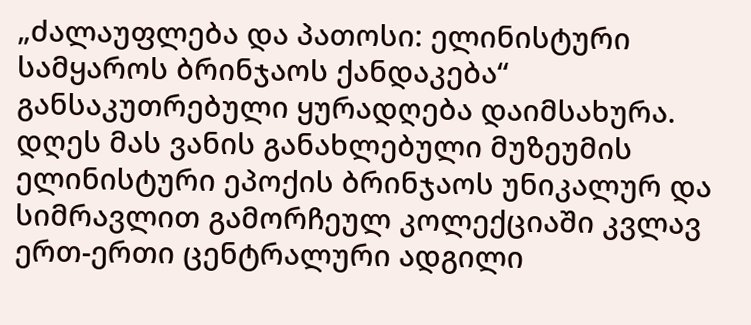„ძალაუფლება და პათოსი: ელინისტური სამყაროს ბრინჯაოს ქანდაკება“ განსაკუთრებული ყურადღება დაიმსახურა. დღეს მას ვანის განახლებული მუზეუმის ელინისტური ეპოქის ბრინჯაოს უნიკალურ და სიმრავლით გამორჩეულ კოლექციაში კვლავ ერთ-ერთი ცენტრალური ადგილი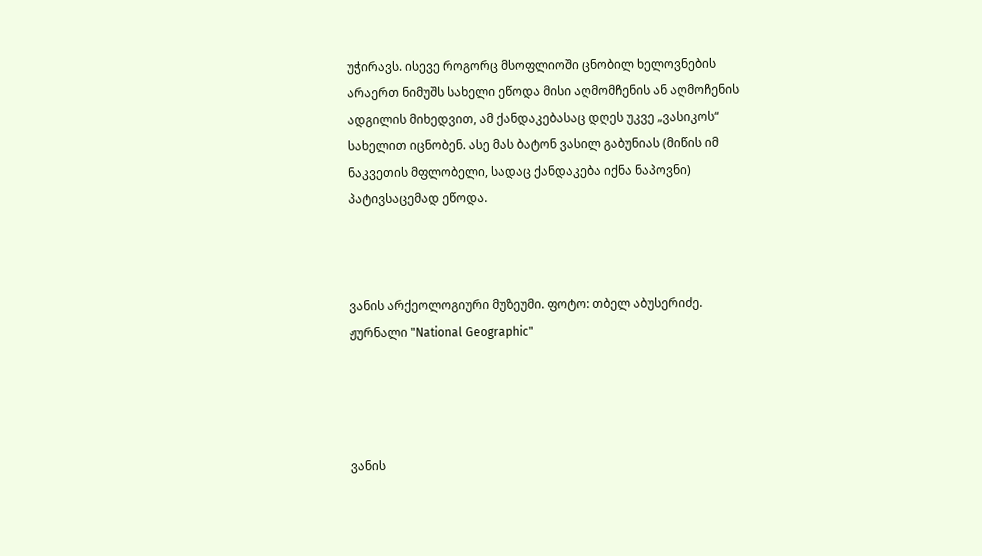უჭირავს. ისევე როგორც მსოფლიოში ცნობილ ხელოვნების არაერთ ნიმუშს სახელი ეწოდა მისი აღმომჩენის ან აღმოჩენის ადგილის მიხედვით, ამ ქანდაკებასაც დღეს უკვე „ვასიკოს“ სახელით იცნობენ. ასე მას ბატონ ვასილ გაბუნიას (მიწის იმ ნაკვეთის მფლობელი, სადაც ქანდაკება იქნა ნაპოვნი) პატივსაცემად ეწოდა.



ვანის არქეოლოგიური მუზეუმი. ფოტო: თბელ აბუსერიძე. ჟურნალი "National Geographic"




ვანის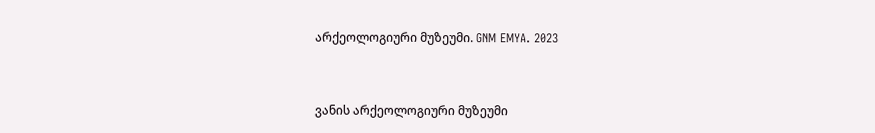არქეოლოგიური მუზეუმი. GNM EMYA. 2023


ვანის არქეოლოგიური მუზეუმი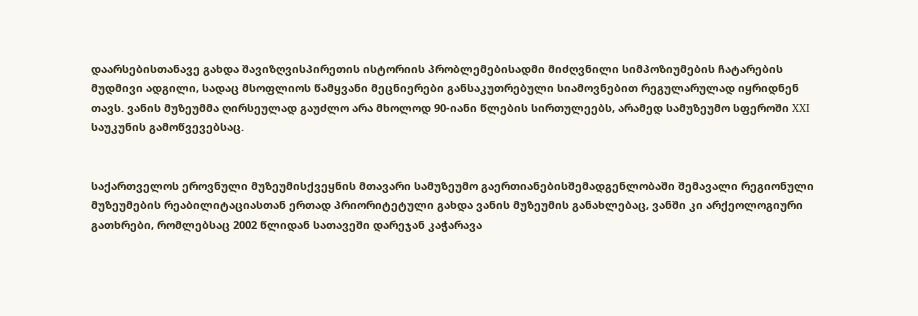დაარსებისთანავე გახდა შავიზღვისპირეთის ისტორიის პრობლემებისადმი მიძღვნილი სიმპოზიუმების ჩატარების მუდმივი ადგილი, სადაც მსოფლიოს წამყვანი მეცნიერები განსაკუთრებული სიამოვნებით რეგულარულად იყრიდნენ თავს. ვანის მუზეუმმა ღირსეულად გაუძლო არა მხოლოდ 90-იანი წლების სირთულეებს, არამედ სამუზეუმო სფეროში XXI საუკუნის გამოწვევებსაც.


საქართველოს ეროვნული მუზეუმისქვეყნის მთავარი სამუზეუმო გაერთიანებისშემადგენლობაში შემავალი რეგიონული მუზეუმების რეაბილიტაციასთან ერთად პრიორიტეტული გახდა ვანის მუზეუმის განახლებაც, ვანში კი არქეოლოგიური გათხრები, რომლებსაც 2002 წლიდან სათავეში დარეჯან კაჭარავა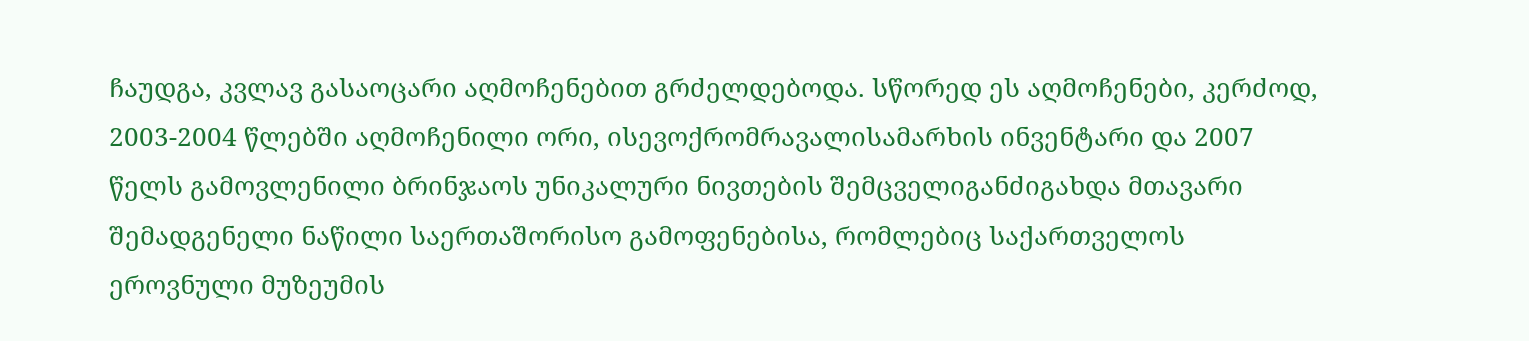ჩაუდგა, კვლავ გასაოცარი აღმოჩენებით გრძელდებოდა. სწორედ ეს აღმოჩენები, კერძოდ, 2003-2004 წლებში აღმოჩენილი ორი, ისევოქრომრავალისამარხის ინვენტარი და 2007 წელს გამოვლენილი ბრინჯაოს უნიკალური ნივთების შემცველიგანძიგახდა მთავარი შემადგენელი ნაწილი საერთაშორისო გამოფენებისა, რომლებიც საქართველოს ეროვნული მუზეუმის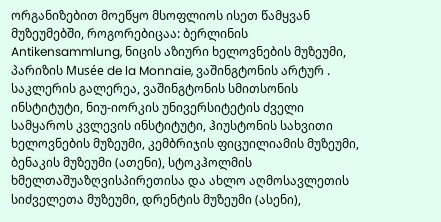ორგანიზებით მოეწყო მსოფლიოს ისეთ წამყვან მუზეუმებში, როგორებიცაა: ბერლინის Antikensammlung, ნიცის აზიური ხელოვნების მუზეუმი, პარიზის Musée de la Monnaie, ვაშინგტონის არტურ . საკლერის გალერეა, ვაშინგტონის სმითსონის ინსტიტუტი, ნიუ-იორკის უნივერსიტეტის ძველი სამყაროს კვლევის ინსტიტუტი, ჰიუსტონის სახვითი ხელოვნების მუზეუმი, კემბრიჯის ფიცუილიამის მუზეუმი, ბენაკის მუზეუმი (ათენი), სტოკჰოლმის ხმელთაშუაზღვისპირეთისა და ახლო აღმოსავლეთის სიძველეთა მუზეუმი, დრენტის მუზეუმი (ასენი),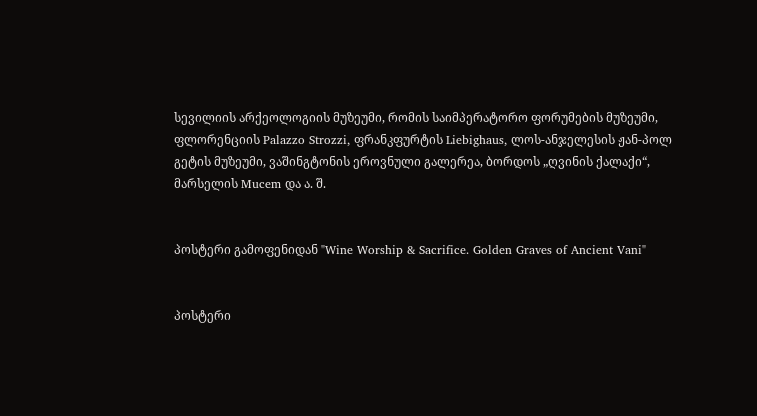სევილიის არქეოლოგიის მუზეუმი, რომის საიმპერატორო ფორუმების მუზეუმი, ფლორენციის Palazzo Strozzi, ფრანკფურტის Liebighaus, ლოს-ანჯელესის ჟან-პოლ გეტის მუზეუმი, ვაშინგტონის ეროვნული გალერეა, ბორდოს „ღვინის ქალაქი“, მარსელის Mucem და ა. შ.


პოსტერი გამოფენიდან "Wine Worship & Sacrifice. Golden Graves of Ancient Vani"


პოსტერი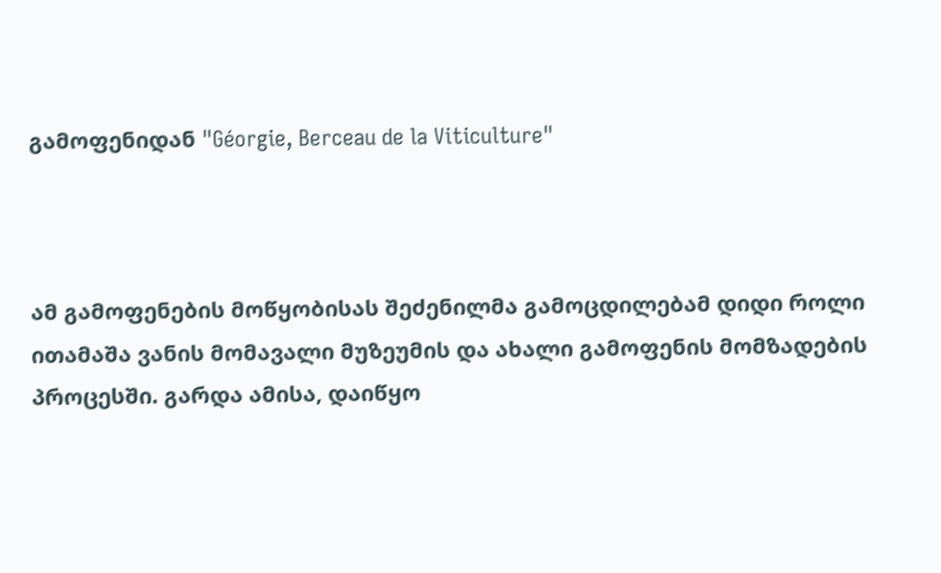გამოფენიდან "Géorgie, Berceau de la Viticulture"



ამ გამოფენების მოწყობისას შეძენილმა გამოცდილებამ დიდი როლი ითამაშა ვანის მომავალი მუზეუმის და ახალი გამოფენის მომზადების პროცესში. გარდა ამისა, დაიწყო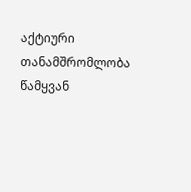აქტიური თანამშრომლობა წამყვან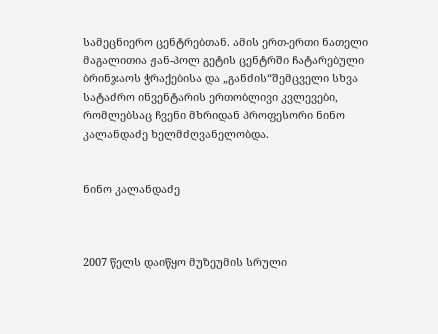სამეცნიერო ცენტრებთან. ამის ერთ-ერთი ნათელი მაგალითია ჟან-პოლ გეტის ცენტრში ჩატარებული ბრინჯაოს ჭრაქებისა და „განძის“შემცველი სხვა სატაძრო ინვენტარის ერთობლივი კვლევები, რომლებსაც ჩვენი მხრიდან პროფესორი ნინო კალანდაძე ხელმძღვანელობდა.


ნინო კალანდაძე



2007 წელს დაიწყო მუზეუმის სრული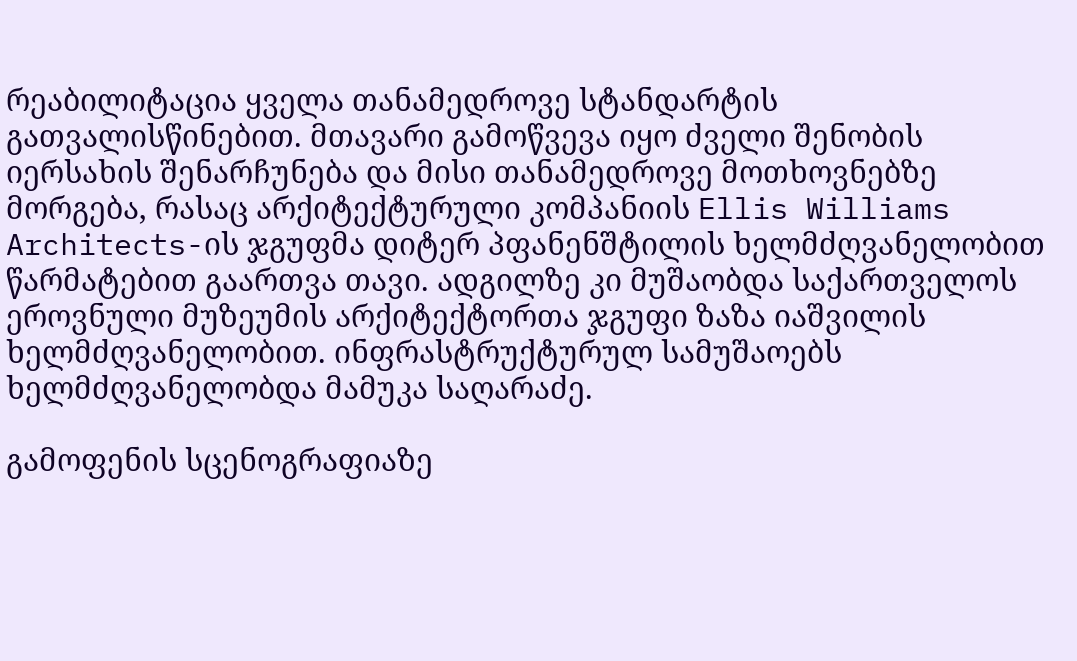რეაბილიტაცია ყველა თანამედროვე სტანდარტის გათვალისწინებით. მთავარი გამოწვევა იყო ძველი შენობის იერსახის შენარჩუნება და მისი თანამედროვე მოთხოვნებზე მორგება, რასაც არქიტექტურული კომპანიის Ellis Williams Architects-ის ჯგუფმა დიტერ პფანენშტილის ხელმძღვანელობით წარმატებით გაართვა თავი. ადგილზე კი მუშაობდა საქართველოს ეროვნული მუზეუმის არქიტექტორთა ჯგუფი ზაზა იაშვილის ხელმძღვანელობით. ინფრასტრუქტურულ სამუშაოებს ხელმძღვანელობდა მამუკა საღარაძე.

გამოფენის სცენოგრაფიაზე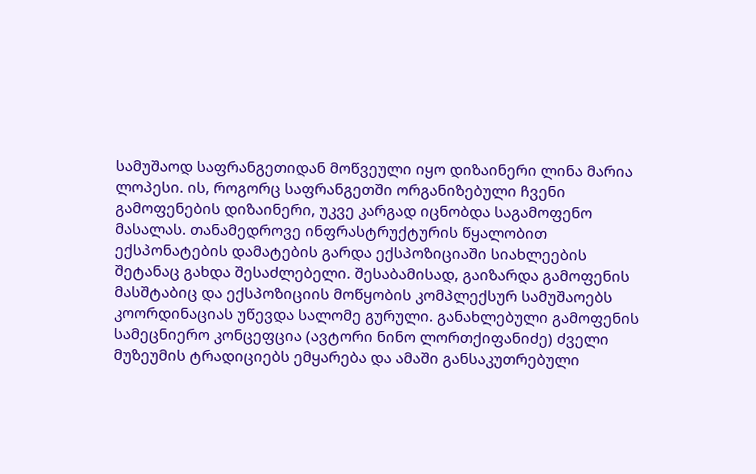სამუშაოდ საფრანგეთიდან მოწვეული იყო დიზაინერი ლინა მარია ლოპესი. ის, როგორც საფრანგეთში ორგანიზებული ჩვენი გამოფენების დიზაინერი, უკვე კარგად იცნობდა საგამოფენო მასალას. თანამედროვე ინფრასტრუქტურის წყალობით ექსპონატების დამატების გარდა ექსპოზიციაში სიახლეების შეტანაც გახდა შესაძლებელი. შესაბამისად, გაიზარდა გამოფენის მასშტაბიც და ექსპოზიციის მოწყობის კომპლექსურ სამუშაოებს კოორდინაციას უწევდა სალომე გურული. განახლებული გამოფენის სამეცნიერო კონცეფცია (ავტორი ნინო ლორთქიფანიძე) ძველი მუზეუმის ტრადიციებს ემყარება და ამაში განსაკუთრებული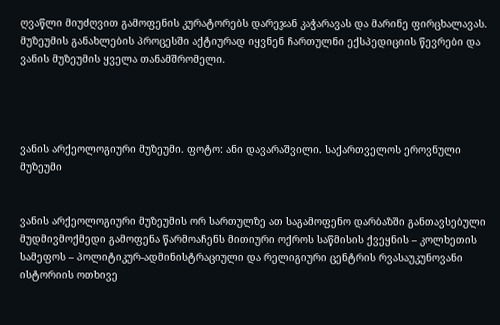ღვაწლი მიუძღვით გამოფენის კურატორებს დარეჯან კაჭარავას და მარინე ფირცხალავას. მუზეუმის განახლების პროცესში აქტიურად იყვნენ ჩართულნი ექსპედიციის წევრები და ვანის მუზეუმის ყველა თანამშრომელი.




ვანის არქეოლოგიური მუზეუმი. ფოტო: ანი დავარაშვილი. საქართველოს ეროვნული მუზეუმი


ვანის არქეოლოგიური მუზეუმის ორ სართულზე ათ საგამოფენო დარბაზში განთავსებული მუდმივმოქმედი გამოფენა წარმოაჩენს მითიური ოქროს საწმისის ქვეყნის – კოლხეთის სამეფოს – პოლიტიკურ-ადმინისტრაციული და რელიგიური ცენტრის რვასაუკუნოვანი ისტორიის ოთხივე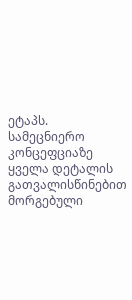ეტაპს. სამეცნიერო კონცეფციაზე ყველა დეტალის გათვალისწინებით მორგებული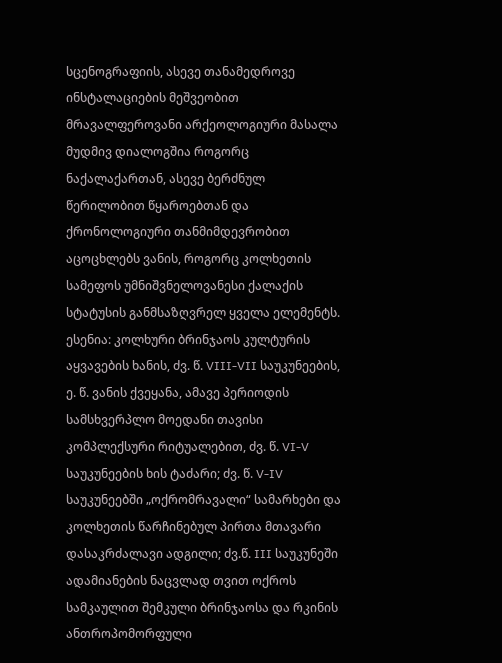სცენოგრაფიის, ასევე თანამედროვე ინსტალაციების მეშვეობით მრავალფეროვანი არქეოლოგიური მასალა მუდმივ დიალოგშია როგორც ნაქალაქართან, ასევე ბერძნულ წერილობით წყაროებთან და ქრონოლოგიური თანმიმდევრობით აცოცხლებს ვანის, როგორც კოლხეთის სამეფოს უმნიშვნელოვანესი ქალაქის სტატუსის განმსაზღვრელ ყველა ელემენტს. ესენია: კოლხური ბრინჯაოს კულტურის აყვავების ხანის, ძვ. წ. VIII-VII საუკუნეების, ე. წ. ვანის ქვეყანა, ამავე პერიოდის სამსხვერპლო მოედანი თავისი კომპლექსური რიტუალებით, ძვ. წ. VI-V საუკუნეების ხის ტაძარი; ძვ. წ. V-IV საუკუნეებში „ოქრომრავალი“ სამარხები და კოლხეთის წარჩინებულ პირთა მთავარი დასაკრძალავი ადგილი; ძვ.წ. III საუკუნეში ადამიანების ნაცვლად თვით ოქროს სამკაულით შემკული ბრინჯაოსა და რკინის ანთროპომორფული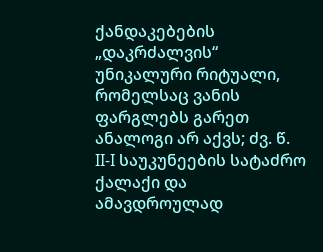ქანდაკებების „დაკრძალვის“ უნიკალური რიტუალი, რომელსაც ვანის ფარგლებს გარეთ ანალოგი არ აქვს; ძვ. წ. II-I საუკუნეების სატაძრო ქალაქი და ამავდროულად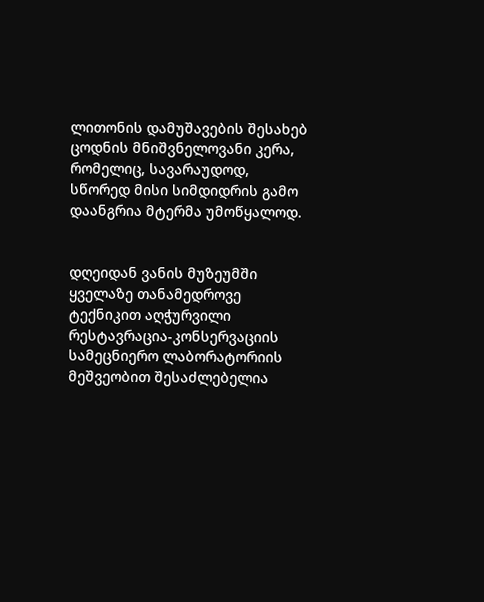ლითონის დამუშავების შესახებ ცოდნის მნიშვნელოვანი კერა, რომელიც, სავარაუდოდ, სწორედ მისი სიმდიდრის გამო დაანგრია მტერმა უმოწყალოდ.


დღეიდან ვანის მუზეუმში ყველაზე თანამედროვე ტექნიკით აღჭურვილი რესტავრაცია-კონსერვაციის სამეცნიერო ლაბორატორიის მეშვეობით შესაძლებელია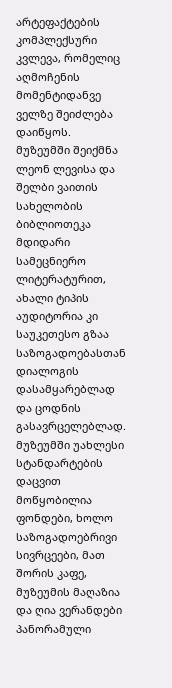არტეფაქტების კომპლექსური კვლევა, რომელიც აღმოჩენის მომენტიდანვე ველზე შეიძლება დაიწყოს. მუზეუმში შეიქმნა ლეონ ლევისა და შელბი ვაითის სახელობის ბიბლიოთეკა მდიდარი სამეცნიერო ლიტერატურით, ახალი ტიპის აუდიტორია კი საუკეთესო გზაა საზოგადოებასთან დიალოგის დასამყარებლად და ცოდნის გასავრცელებლად. მუზეუმში უახლესი სტანდარტების დაცვით მოწყობილია ფონდები, ხოლო საზოგადოებრივი სივრცეები, მათ შორის კაფე, მუზეუმის მაღაზია და ღია ვერანდები პანორამული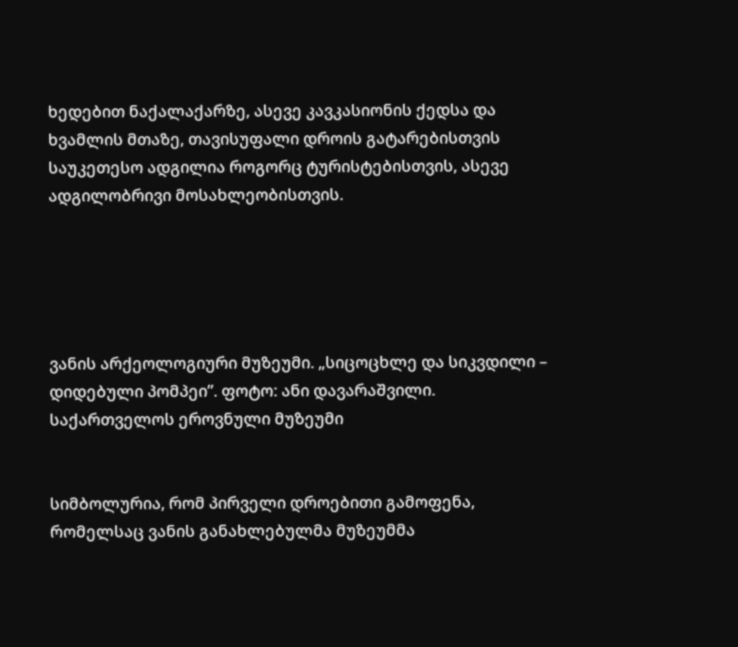ხედებით ნაქალაქარზე, ასევე კავკასიონის ქედსა და ხვამლის მთაზე, თავისუფალი დროის გატარებისთვის საუკეთესო ადგილია როგორც ტურისტებისთვის, ასევე ადგილობრივი მოსახლეობისთვის.





ვანის არქეოლოგიური მუზეუმი. „სიცოცხლე და სიკვდილი – დიდებული პომპეი”. ფოტო: ანი დავარაშვილი. საქართველოს ეროვნული მუზეუმი


სიმბოლურია, რომ პირველი დროებითი გამოფენა, რომელსაც ვანის განახლებულმა მუზეუმმა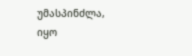უმასპინძლა, იყო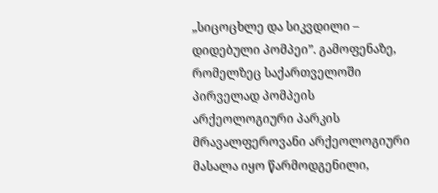„სიცოცხლე და სიკვდილი – დიდებული პომპეი”. გამოფენაზე, რომელზეც საქართველოში პირველად პომპეის არქეოლოგიური პარკის მრავალფეროვანი არქეოლოგიური მასალა იყო წარმოდგენილი,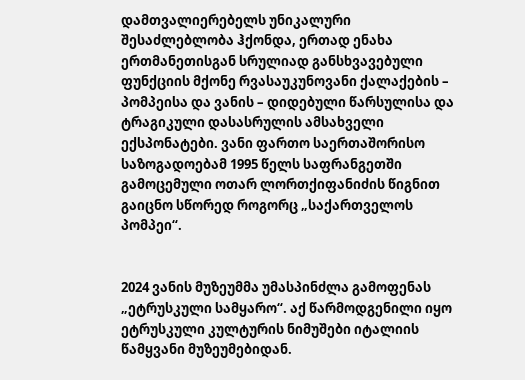დამთვალიერებელს უნიკალური შესაძლებლობა ჰქონდა, ერთად ენახა ერთმანეთისგან სრულიად განსხვავებული ფუნქციის მქონე რვასაუკუნოვანი ქალაქების – პომპეისა და ვანის – დიდებული წარსულისა და ტრაგიკული დასასრულის ამსახველი ექსპონატები. ვანი ფართო საერთაშორისო საზოგადოებამ 1995 წელს საფრანგეთში გამოცემული ოთარ ლორთქიფანიძის წიგნით გაიცნო სწორედ როგორც „საქართველოს პომპეი“.


2024 ვანის მუზეუმმა უმასპინძლა გამოფენას „ეტრუსკული სამყარო“. აქ წარმოდგენილი იყო ეტრუსკული კულტურის ნიმუშები იტალიის წამყვანი მუზეუმებიდან.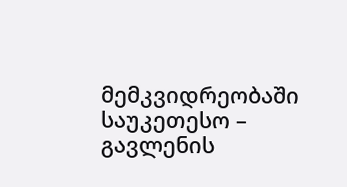მემკვიდრეობაში საუკეთესო – გავლენის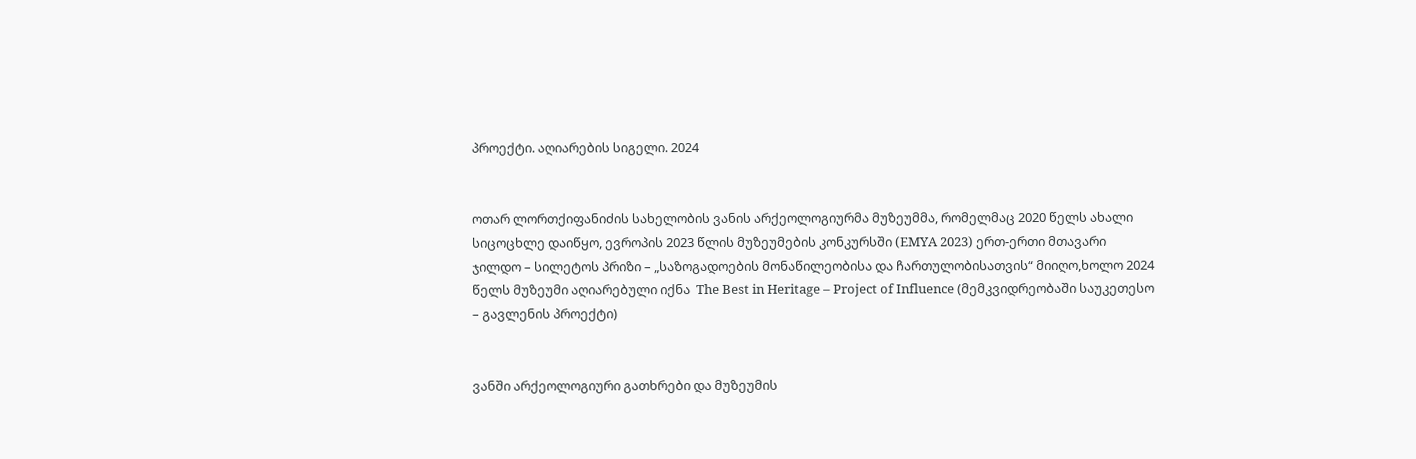პროექტი. აღიარების სიგელი. 2024


ოთარ ლორთქიფანიძის სახელობის ვანის არქეოლოგიურმა მუზეუმმა, რომელმაც 2020 წელს ახალი სიცოცხლე დაიწყო, ევროპის 2023 წლის მუზეუმების კონკურსში (EMYA 2023) ერთ-ერთი მთავარი ჯილდო – სილეტოს პრიზი – „საზოგადოების მონაწილეობისა და ჩართულობისათვის“ მიიღო,ხოლო 2024 წელს მუზეუმი აღიარებული იქნა  The Best in Heritage – Project of Influence (მემკვიდრეობაში საუკეთესო – გავლენის პროექტი)


ვანში არქეოლოგიური გათხრები და მუზეუმის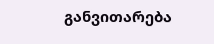განვითარება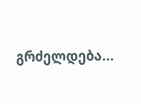გრძელდება...